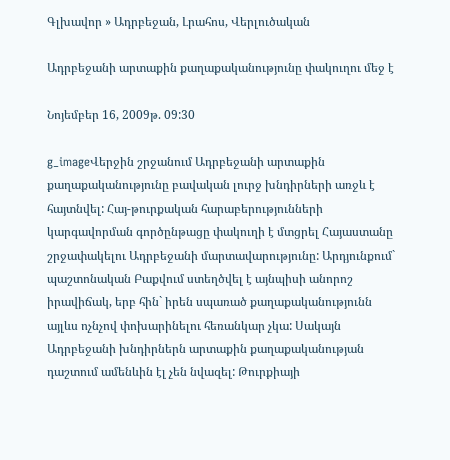Գլխավոր » Ադրբեջան, Լրահոս, Վերլուծական

Ադրբեջանի արտաքին քաղաքականությունը փակուղու մեջ է

Նոյեմբեր 16, 2009թ. 09:30

g_imageՎերջին շրջանում Ադրբեջանի արտաքին քաղաքականությունը բավական լուրջ խնդիրների առջև է հայտնվել: Հայ-թուրքական հարաբերությունների կարգավորման գործընթացը փակուղի է մտցրել Հայաստանը շրջափակելու Ադրբեջանի մարտավարությունը: Արդյունքում` պաշտոնական Բաքվում ստեղծվել է այնպիսի անորոշ իրավիճակ, երբ հին` իրեն սպառած քաղաքականությունն այլևս ոչնչով փոխարինելու հեռանկար չկա: Սակայն Ադրբեջանի խնդիրներն արտաքին քաղաքականության դաշտում ամենևին էլ չեն նվազել: Թուրքիայի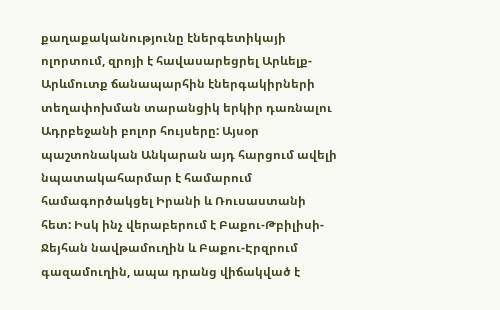քաղաքականությունը էներգետիկայի ոլորտում, զրոյի է հավասարեցրել Արևելք-Արևմուտք ճանապարհին էներգակիրների տեղափոխման տարանցիկ երկիր դառնալու Ադրբեջանի բոլոր հույսերը: Այսօր պաշտոնական Անկարան այդ հարցում ավելի նպատակահարմար է համարում համագործակցել Իրանի և Ռուսաստանի հետ: Իսկ ինչ վերաբերում է Բաքու-Թբիլիսի-Ջեյհան նավթամուղին և Բաքու-Էրզրում գազամուղին, ապա դրանց վիճակված է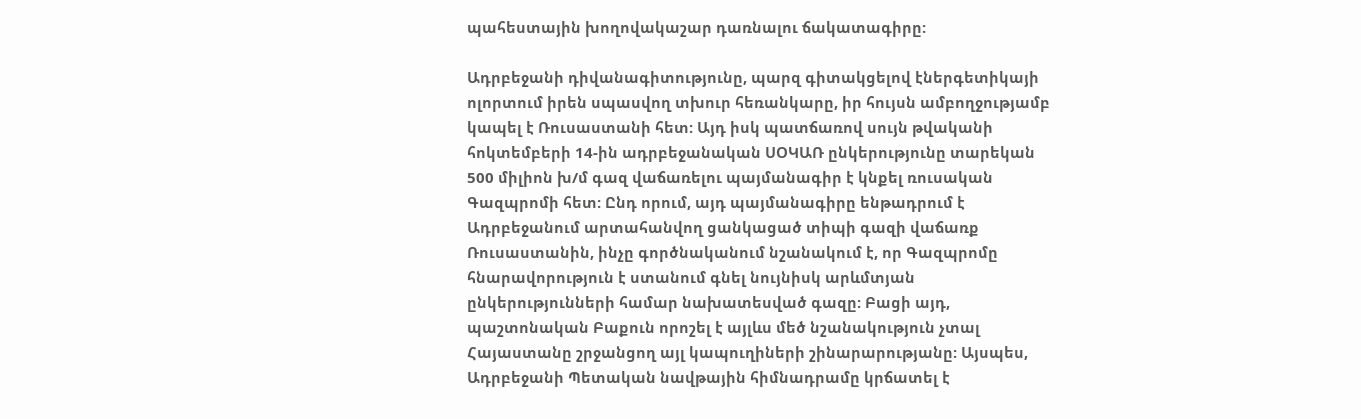պահեստային խողովակաշար դառնալու ճակատագիրը:

Ադրբեջանի դիվանագիտությունը, պարզ գիտակցելով էներգետիկայի ոլորտում իրեն սպասվող տխուր հեռանկարը, իր հույսն ամբողջությամբ կապել է Ռուսաստանի հետ: Այդ իսկ պատճառով սույն թվականի հոկտեմբերի 14-ին ադրբեջանական ՍՕԿԱՌ ընկերությունը տարեկան 500 միլիոն խ/մ գազ վաճառելու պայմանագիր է կնքել ռուսական Գազպրոմի հետ: Ընդ որում, այդ պայմանագիրը ենթադրում է Ադրբեջանում արտահանվող ցանկացած տիպի գազի վաճառք Ռուսաստանին, ինչը գործնականում նշանակում է, որ Գազպրոմը հնարավորություն է ստանում գնել նույնիսկ արևմտյան ընկերությունների համար նախատեսված գազը: Բացի այդ, պաշտոնական Բաքուն որոշել է այլևս մեծ նշանակություն չտալ Հայաստանը շրջանցող այլ կապուղիների շինարարությանը: Այսպես, Ադրբեջանի Պետական նավթային հիմնադրամը կրճատել է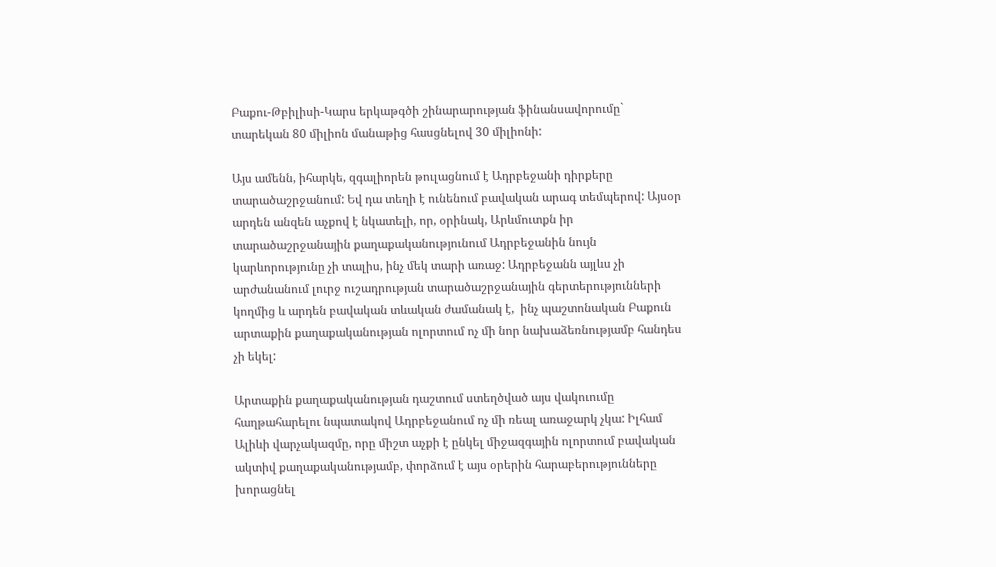Բաքու-Թբիլիսի-Կարս երկաթգծի շինարարության ֆինանսավորումը` տարեկան 80 միլիոն մանաթից հասցնելով 30 միլիոնի:

Այս ամենն, իհարկե, զգալիորեն թուլացնում է Ադրբեջանի դիրքերը տարածաշրջանում: Եվ դա տեղի է ունենում բավական արագ տեմպերով: Այսօր արդեն անզեն աչքով է նկատելի, որ, օրինակ, Արևմուտքն իր տարածաշրջանային քաղաքականությունում Ադրբեջանին նույն կարևորությունը չի տալիս, ինչ մեկ տարի առաջ: Ադրբեջանն այլևս չի արժանանում լուրջ ուշադրության տարածաշրջանային գերտերությունների կողմից և արդեն բավական տևական ժամանակ է,  ինչ պաշտոնական Բաքուն արտաքին քաղաքականության ոլորտում ոչ մի նոր նախաձեռնությամբ հանդես չի եկել:

Արտաքին քաղաքականության դաշտում ստեղծված այս վակուումը հաղթահարելու նպատակով Ադրբեջանում ոչ մի ռեալ առաջարկ չկա: Իլհամ Ալիևի վարչակազմը, որը միշտ աչքի է ընկել միջազգային ոլորտում բավական ակտիվ քաղաքականությամբ, փորձում է այս օրերին հարաբերությունները խորացնել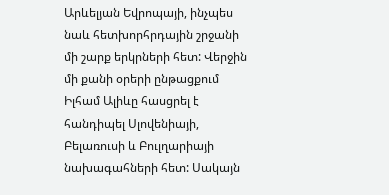Արևելյան Եվրոպայի, ինչպես նաև հետխորհրդային շրջանի մի շարք երկրների հետ: Վերջին մի քանի օրերի ընթացքում Իլհամ Ալիևը հասցրել է հանդիպել Սլովենիայի, Բելառուսի և Բուլղարիայի նախագահների հետ: Սակայն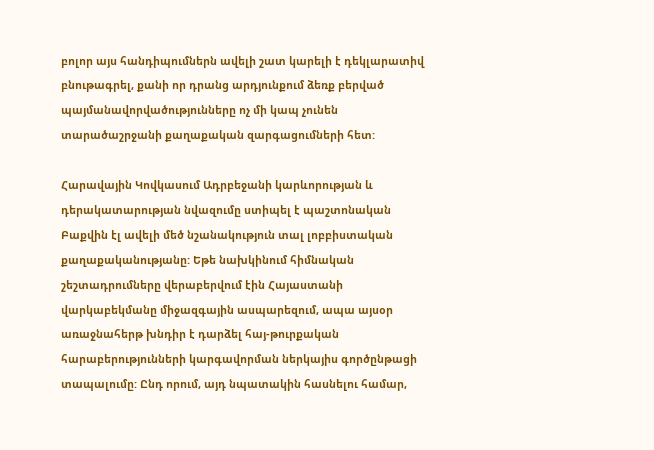բոլոր այս հանդիպումներն ավելի շատ կարելի է դեկլարատիվ բնութագրել, քանի որ դրանց արդյունքում ձեռք բերված պայմանավորվածությունները ոչ մի կապ չունեն տարածաշրջանի քաղաքական զարգացումների հետ:

Հարավային Կովկասում Ադրբեջանի կարևորության և դերակատարության նվազումը ստիպել է պաշտոնական Բաքվին էլ ավելի մեծ նշանակություն տալ լոբբիստական քաղաքականությանը: Եթե նախկինում հիմնական շեշտադրումները վերաբերվում էին Հայաստանի վարկաբեկմանը միջազգային ասպարեզում, ապա այսօր առաջնահերթ խնդիր է դարձել հայ-թուրքական հարաբերությունների կարգավորման ներկայիս գործընթացի տապալումը: Ընդ որում, այդ նպատակին հասնելու համար,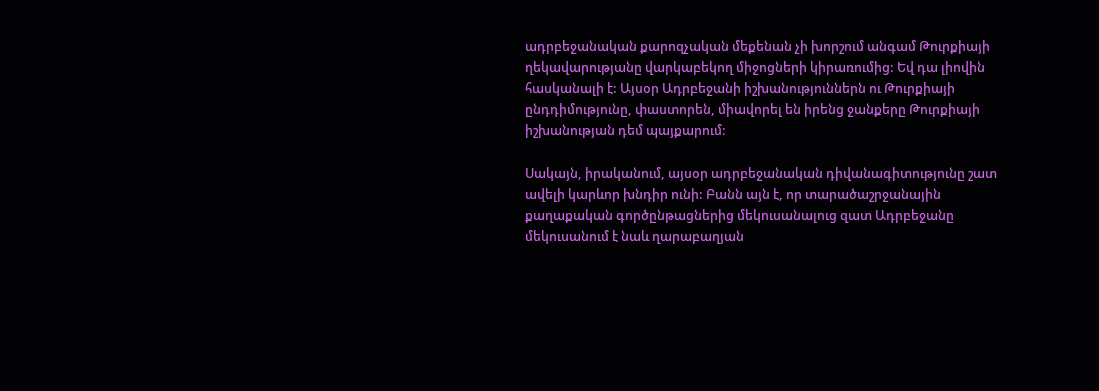ադրբեջանական քարոզչական մեքենան չի խորշում անգամ Թուրքիայի ղեկավարությանը վարկաբեկող միջոցների կիրառումից: Եվ դա լիովին հասկանալի է: Այսօր Ադրբեջանի իշխանություններն ու Թուրքիայի ընդդիմությունը, փաստորեն, միավորել են իրենց ջանքերը Թուրքիայի իշխանության դեմ պայքարում:

Սակայն, իրականում, այսօր ադրբեջանական դիվանագիտությունը շատ ավելի կարևոր խնդիր ունի: Բանն այն է, որ տարածաշրջանային քաղաքական գործընթացներից մեկուսանալուց զատ Ադրբեջանը մեկուսանում է նաև ղարաբաղյան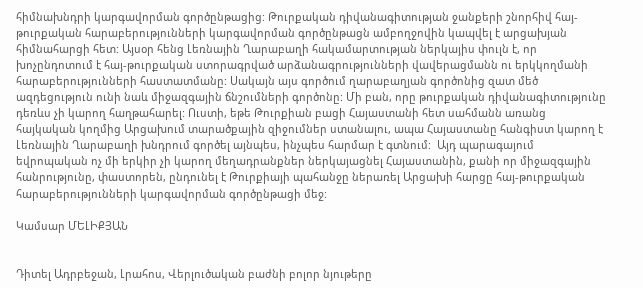հիմնախնդրի կարգավորման գործընթացից: Թուրքական դիվանագիտության ջանքերի շնորհիվ հայ-թուրքական հարաբերությունների կարգավորման գործընթացն ամբողջովին կապվել է արցախյան հիմնահարցի հետ: Այսօր հենց Լեռնային Ղարաբաղի հակամարտության ներկայիս փուլն է, որ խոչընդոտում է հայ-թուրքական ստորագրված արձանագրությունների վավերացմանն ու երկկողմանի հարաբերությունների հաստատմանը: Սակայն այս գործում ղարաբաղյան գործոնից զատ մեծ ազդեցություն ունի նաև միջազգային ճնշումների գործոնը: Մի բան, որը թուրքական դիվանագիտությունը դեռևս չի կարող հաղթահարել: Ուստի, եթե Թուրքիան բացի Հայաստանի հետ սահմանն առանց հայկական կողմից Արցախում տարածքային զիջումներ ստանալու, ապա Հայաստանը հանգիստ կարող է Լեռնային Ղարաբաղի խնդրում գործել այնպես, ինչպես հարմար է գտնում:  Այդ պարագայում եվրոպական ոչ մի երկիր չի կարող մեղադրանքներ ներկայացնել Հայաստանին, քանի որ միջազգային հանրությունը, փաստորեն, ընդունել է Թուրքիայի պահանջը ներառել Արցախի հարցը հայ-թուրքական հարաբերությունների կարգավորման գործընթացի մեջ:

Կամսար ՄԵԼԻՔՅԱՆ


Դիտել Ադրբեջան, Լրահոս, Վերլուծական բաժնի բոլոր նյութերը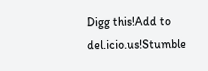Digg this!Add to del.icio.us!Stumble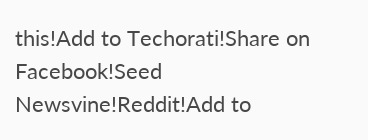this!Add to Techorati!Share on Facebook!Seed Newsvine!Reddit!Add to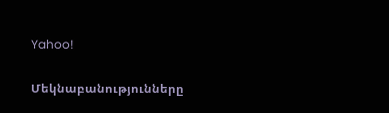Yahoo!

Մեկնաբանությունները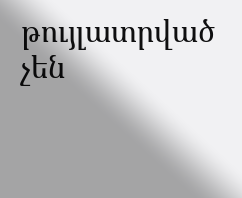թույլատրված չեն